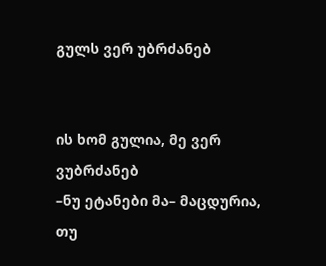გულს ვერ უბრძანებ


ის ხომ გულია, მე ვერ ვუბრძანებ
–ნუ ეტანები მა– მაცდურია,
თუ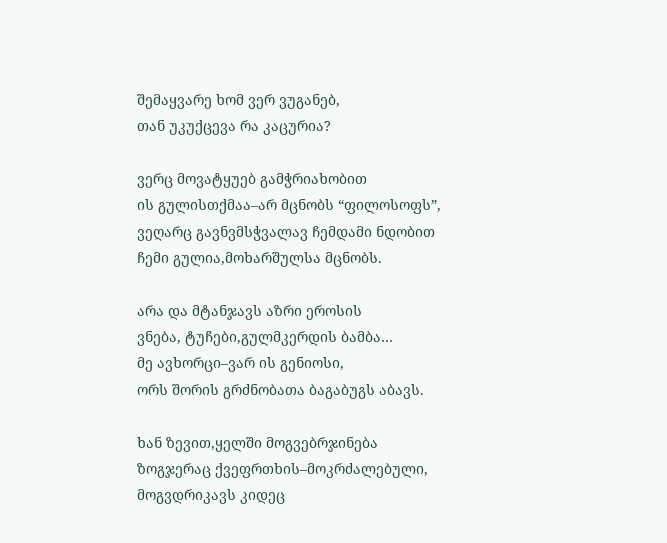შემაყვარე ხომ ვერ ვუგანებ,
თან უკუქცევა რა კაცურია?

ვერც მოვატყუებ გამჭრიახობით
ის გულისთქმაა–არ მცნობს “ფილოსოფს”,
ვეღარც გავნვმსჭვალავ ჩემდამი ნდობით
ჩემი გულია,მოხარშულსა მცნობს.

არა და მტანჯავს აზრი ეროსის
ვნება, ტუჩები,გულმკერდის ბამბა…
მე ავხორცი–ვარ ის გენიოსი,
ორს შორის გრძნობათა ბაგაბუგს აბავს.

ხან ზევით,ყელში მოგვებრჯინება
ზოგჯერაც ქვეფრთხის–მოკრძალებული,
მოგვდრიკავს კიდეც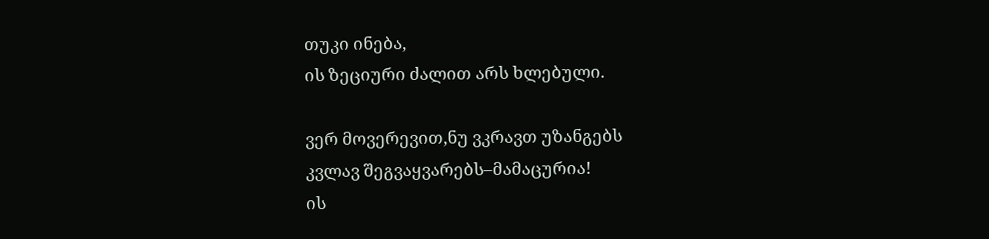თუკი ინება,
ის ზეციური ძალით არს ხლებული.

ვერ მოვერევით,ნუ ვკრავთ უზანგებს
კვლავ შეგვაყვარებს–მამაცურია!
ის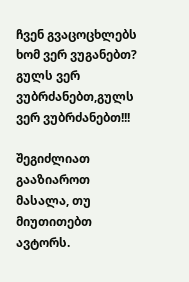ჩვენ გვაცოცხლებს ხომ ვერ ვუგანებთ?
გულს ვერ ვუბრძანებთ,გულს ვერ ვუბრძანებთ!!!

შეგიძლიათ გააზიაროთ მასალა, თუ მიუთითებთ ავტორს.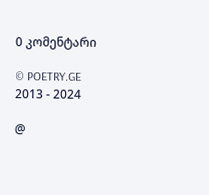0 კომენტარი

© POETRY.GE 2013 - 2024

@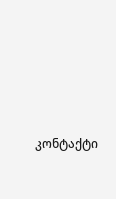კონტაქტი